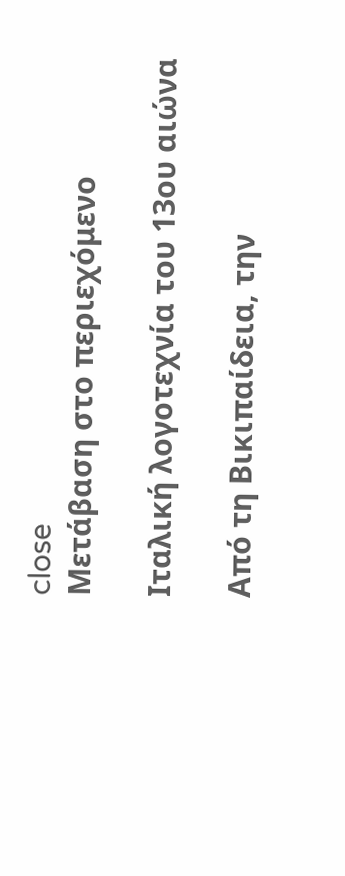close
Μετάβαση στο περιεχόμενο

Ιταλική λογοτεχνία του 13ου αιώνα

Από τη Βικιπαίδεια, την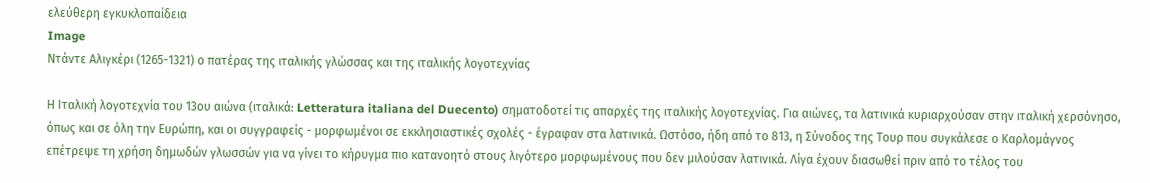ελεύθερη εγκυκλοπαίδεια
Image
Ντάντε Αλιγκέρι (1265-1321) ο πατέρας της ιταλικής γλώσσας και της ιταλικής λογοτεχνίας

Η Ιταλική λογοτεχνία του 13ου αιώνα (ιταλικά: Letteratura italiana del Duecento) σηματοδοτεί τις απαρχές της ιταλικής λογοτεχνίας. Για αιώνες, τα λατινικά κυριαρχούσαν στην ιταλική χερσόνησο, όπως και σε όλη την Ευρώπη, και οι συγγραφείς - μορφωμένοι σε εκκλησιαστικές σχολές - έγραφαν στα λατινικά. Ωστόσο, ήδη από το 813, η Σύνοδος της Τουρ που συγκάλεσε ο Καρλομάγνος επέτρεψε τη χρήση δημωδών γλωσσών για να γίνει το κήρυγμα πιο κατανοητό στους λιγότερο μορφωμένους που δεν μιλούσαν λατινικά. Λίγα έχουν διασωθεί πριν από το τέλος του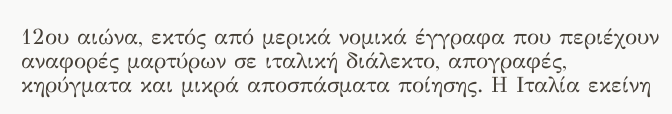12ου αιώνα, εκτός από μερικά νομικά έγγραφα που περιέχουν αναφορές μαρτύρων σε ιταλική διάλεκτο, απογραφές, κηρύγματα και μικρά αποσπάσματα ποίησης. Η Ιταλία εκείνη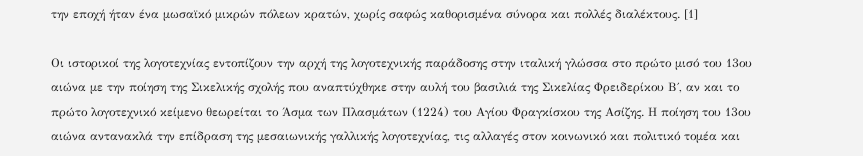την εποχή ήταν ένα μωσαϊκό μικρών πόλεων κρατών, χωρίς σαφώς καθορισμένα σύνορα και πολλές διαλέκτους. [1]

Οι ιστορικοί της λογοτεχνίας εντοπίζουν την αρχή της λογοτεχνικής παράδοσης στην ιταλική γλώσσα στο πρώτο μισό του 13ου αιώνα με την ποίηση της Σικελικής σχολής που αναπτύχθηκε στην αυλή του βασιλιά της Σικελίας Φρειδερίκου Β΄, αν και το πρώτο λογοτεχνικό κείμενο θεωρείται το Άσμα των Πλασμάτων (1224) του Αγίου Φραγκίσκου της Ασίζης. Η ποίηση του 13ου αιώνα αντανακλά την επίδραση της μεσαιωνικής γαλλικής λογοτεχνίας, τις αλλαγές στον κοινωνικό και πολιτικό τομέα και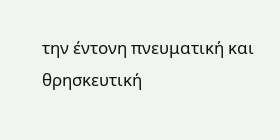την έντονη πνευματική και θρησκευτική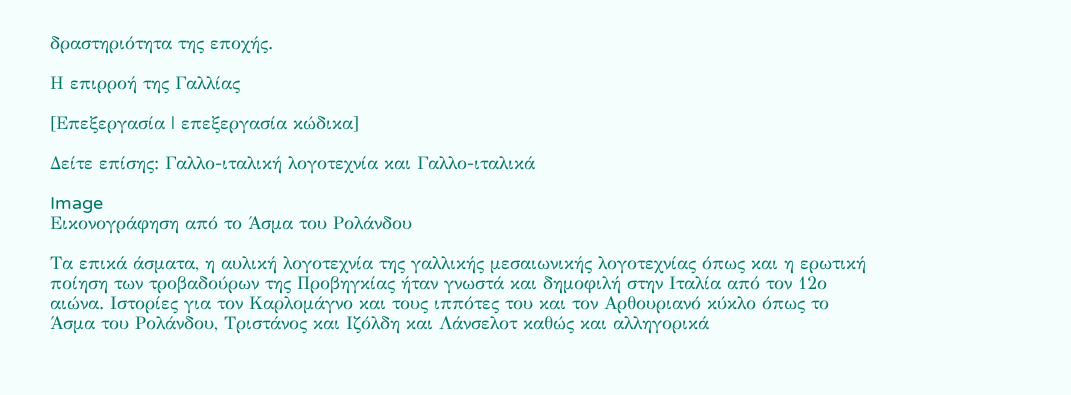δραστηριότητα της εποχής.

Η επιρροή της Γαλλίας

[Επεξεργασία | επεξεργασία κώδικα]

Δείτε επίσης: Γαλλο-ιταλική λογοτεχνία και Γαλλο-ιταλικά

Image
Εικονογράφηση από το Άσμα του Ρολάνδου

Τα επικά άσματα, η αυλική λογοτεχνία της γαλλικής μεσαιωνικής λογοτεχνίας όπως και η ερωτική ποίηση των τροβαδούρων της Προβηγκίας ήταν γνωστά και δημοφιλή στην Ιταλία από τον 12ο αιώνα. Ιστορίες για τον Καρλομάγνο και τους ιππότες του και τον Αρθουριανό κύκλο όπως το Άσμα του Ρολάνδου, Τριστάνος και Ιζόλδη και Λάνσελοτ καθώς και αλληγορικά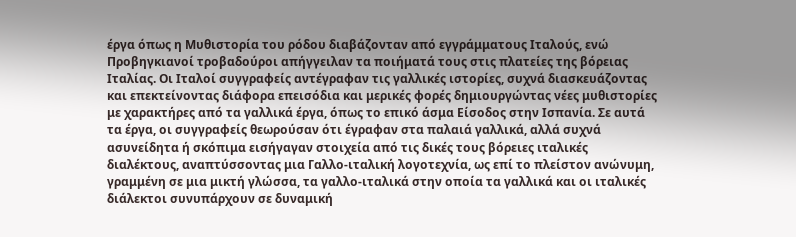έργα όπως η Μυθιστορία του ρόδου διαβάζονταν από εγγράμματους Ιταλούς, ενώ Προβηγκιανοί τροβαδούροι απήγγειλαν τα ποιήματά τους στις πλατείες της βόρειας Ιταλίας. Οι Ιταλοί συγγραφείς αντέγραφαν τις γαλλικές ιστορίες, συχνά διασκευάζοντας και επεκτείνοντας διάφορα επεισόδια και μερικές φορές δημιουργώντας νέες μυθιστορίες με χαρακτήρες από τα γαλλικά έργα, όπως το επικό άσμα Είσοδος στην Ισπανία. Σε αυτά τα έργα, οι συγγραφείς θεωρούσαν ότι έγραφαν στα παλαιά γαλλικά, αλλά συχνά ασυνείδητα ή σκόπιμα εισήγαγαν στοιχεία από τις δικές τους βόρειες ιταλικές διαλέκτους, αναπτύσσοντας μια Γαλλο-ιταλική λογοτεχνία, ως επί το πλείστον ανώνυμη, γραμμένη σε μια μικτή γλώσσα, τα γαλλο-ιταλικά στην οποία τα γαλλικά και οι ιταλικές διάλεκτοι συνυπάρχουν σε δυναμική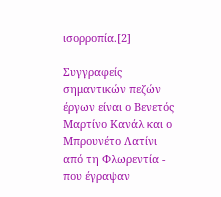ισορροπία.[2]

Συγγραφείς σημαντικών πεζών έργων είναι ο Βενετός Μαρτίνο Κανάλ και ο Μπρουνέτο Λατίνι από τη Φλωρεντία - που έγραψαν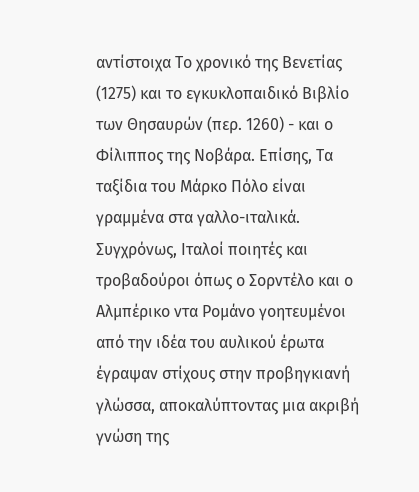αντίστοιχα Το χρονικό της Βενετίας (1275) και το εγκυκλοπαιδικό Βιβλίο των Θησαυρών (περ. 1260) - και ο Φίλιππος της Νοβάρα. Επίσης, Τα ταξίδια του Μάρκο Πόλο είναι γραμμένα στα γαλλο-ιταλικά. Συγχρόνως, Ιταλοί ποιητές και τροβαδούροι όπως ο Σορντέλο και ο Αλμπέρικο ντα Ρομάνο γοητευμένοι από την ιδέα του αυλικού έρωτα έγραψαν στίχους στην προβηγκιανή γλώσσα, αποκαλύπτοντας μια ακριβή γνώση της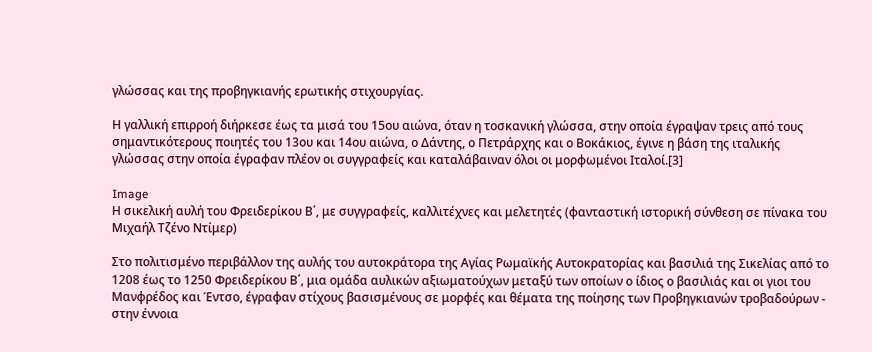γλώσσας και της προβηγκιανής ερωτικής στιχουργίας.

Η γαλλική επιρροή διήρκεσε έως τα μισά του 15ου αιώνα, όταν η τοσκανική γλώσσα, στην οποία έγραψαν τρεις από τους σημαντικότερους ποιητές του 13ου και 14ου αιώνα, ο Δάντης, ο Πετράρχης και ο Βοκάκιος, έγινε η βάση της ιταλικής γλώσσας στην οποία έγραφαν πλέον οι συγγραφείς και καταλάβαιναν όλοι οι μορφωμένοι Ιταλοί.[3]

Image
Η σικελική αυλή του Φρειδερίκου Β΄, με συγγραφείς, καλλιτέχνες και μελετητές (φανταστική ιστορική σύνθεση σε πίνακα του Μιχαήλ Τζένο Ντίμερ)

Στο πολιτισμένο περιβάλλον της αυλής του αυτοκράτορα της Αγίας Ρωμαϊκής Αυτοκρατορίας και βασιλιά της Σικελίας από το 1208 έως το 1250 Φρειδερίκου Β΄, μια ομάδα αυλικών αξιωματούχων μεταξύ των οποίων ο ίδιος ο βασιλιάς και οι γιοι του Μανφρέδος και Έντσο, έγραφαν στίχους βασισμένους σε μορφές και θέματα της ποίησης των Προβηγκιανών τροβαδούρων - στην έννοια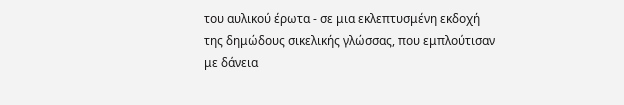του αυλικού έρωτα - σε μια εκλεπτυσμένη εκδοχή της δημώδους σικελικής γλώσσας, που εμπλούτισαν με δάνεια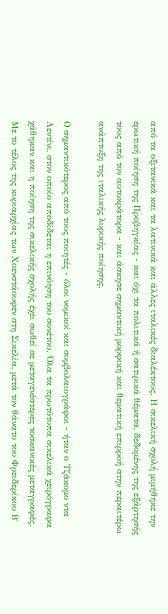από τα οξιτανικά και τα λατινικά και άλλες ιταλικές διαλέκτους. Η σικελική σχολή μιμήθηκε την ερωτική ποίηση της Προβηγκίας - και όχι τα πολιτικά ή σατιρικά θέματα, δεδομένης της εξάρτησής τους από τον αυτοκράτορα - και άσκησε σημαντική μορφική και θεματική επιρροή στην περαιτέρω ανάπτυξη της ιταλικής λυρικής ποίησης.

Ο σημαντικότερος από τους ποιητές - όλοι νομικοί και συμβολαιογράφοι - ήταν ο Τζάκομο ντα Λεντίνι, στον οποίο αποδίδεται η επινόηση του σονέτου. Όλα τα πρωτότυπα σικελικά χειρόγραφα χάθηκαν και η ποίηση της σικελικής σχολής έχει σωθεί σε μεταγενέστερες τοσκανικές μεταγραφές. Με το τέλος της κυριαρχίας των Χοενστάουφεν στη Σικελία, μετά τον θάνατο του Φρειδερίκου Β΄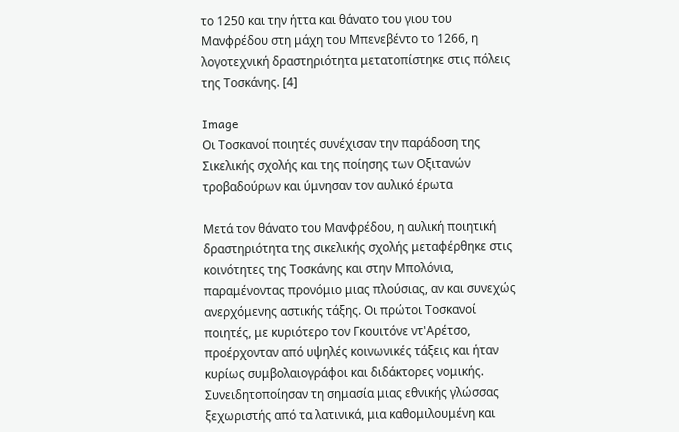το 1250 και την ήττα και θάνατο του γιου του Μανφρέδου στη μάχη του Μπενεβέντο το 1266, η λογοτεχνική δραστηριότητα μετατοπίστηκε στις πόλεις της Τοσκάνης. [4]

Image
Οι Τοσκανοί ποιητές συνέχισαν την παράδοση της Σικελικής σχολής και της ποίησης των Οξιτανών τροβαδούρων και ύμνησαν τον αυλικό έρωτα

Μετά τον θάνατο του Μανφρέδου, η αυλική ποιητική δραστηριότητα της σικελικής σχολής μεταφέρθηκε στις κοινότητες της Τοσκάνης και στην Μπολόνια, παραμένοντας προνόμιο μιας πλούσιας, αν και συνεχώς ανερχόμενης αστικής τάξης. Οι πρώτοι Τοσκανοί ποιητές, με κυριότερο τον Γκουιτόνε ντ'Αρέτσο, προέρχονταν από υψηλές κοινωνικές τάξεις και ήταν κυρίως συμβολαιογράφοι και διδάκτορες νομικής. Συνειδητοποίησαν τη σημασία μιας εθνικής γλώσσας ξεχωριστής από τα λατινικά, μια καθομιλουμένη και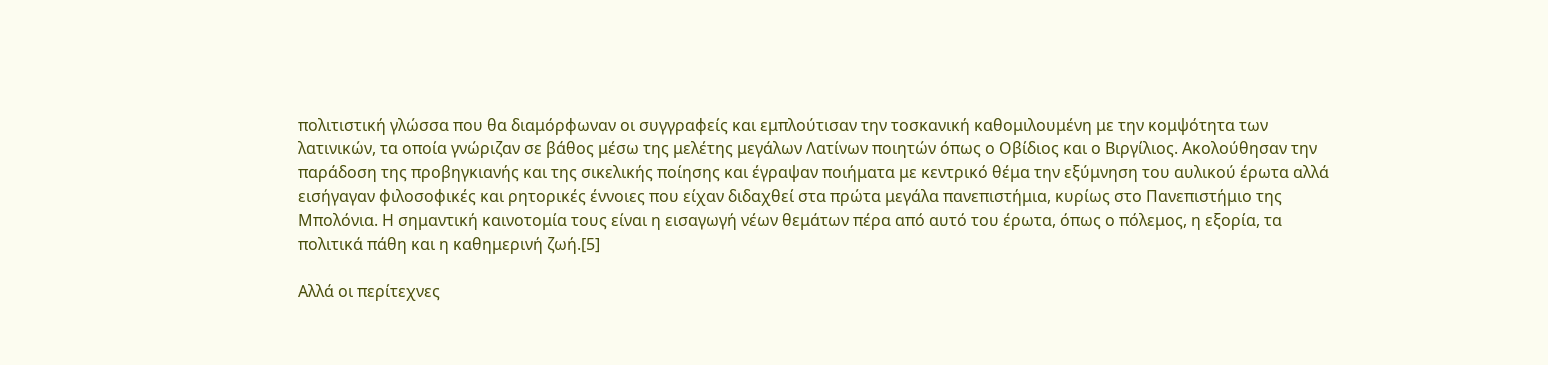πολιτιστική γλώσσα που θα διαμόρφωναν οι συγγραφείς και εμπλούτισαν την τοσκανική καθομιλουμένη με την κομψότητα των λατινικών, τα οποία γνώριζαν σε βάθος μέσω της μελέτης μεγάλων Λατίνων ποιητών όπως ο Οβίδιος και ο Βιργίλιος. Ακολούθησαν την παράδοση της προβηγκιανής και της σικελικής ποίησης και έγραψαν ποιήματα με κεντρικό θέμα την εξύμνηση του αυλικού έρωτα αλλά εισήγαγαν φιλοσοφικές και ρητορικές έννοιες που είχαν διδαχθεί στα πρώτα μεγάλα πανεπιστήμια, κυρίως στο Πανεπιστήμιο της Μπολόνια. Η σημαντική καινοτομία τους είναι η εισαγωγή νέων θεμάτων πέρα από αυτό του έρωτα, όπως ο πόλεμος, η εξορία, τα πολιτικά πάθη και η καθημερινή ζωή.[5]

Αλλά οι περίτεχνες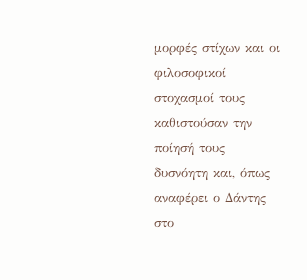μορφές στίχων και οι φιλοσοφικοί στοχασμοί τους καθιστούσαν την ποίησή τους δυσνόητη και, όπως αναφέρει ο Δάντης στο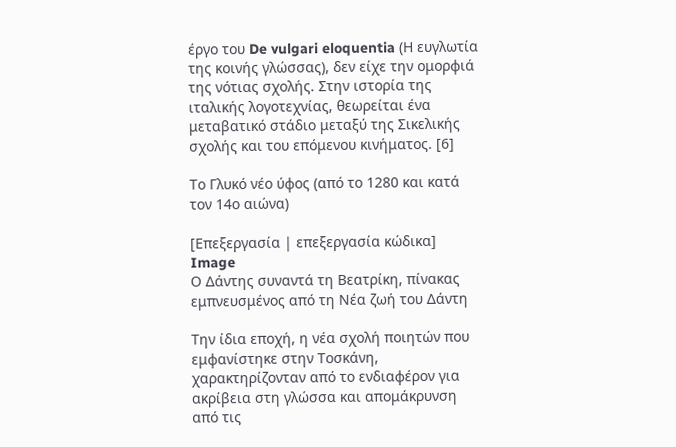έργο του De vulgari eloquentia (Η ευγλωτία της κοινής γλώσσας), δεν είχε την ομορφιά της νότιας σχολής. Στην ιστορία της ιταλικής λογοτεχνίας, θεωρείται ένα μεταβατικό στάδιο μεταξύ της Σικελικής σχολής και του επόμενου κινήματος. [6]

Το Γλυκό νέο ύφος (από το 1280 και κατά τον 14ο αιώνα)

[Επεξεργασία | επεξεργασία κώδικα]
Image
Ο Δάντης συναντά τη Βεατρίκη, πίνακας εμπνευσμένος από τη Νέα ζωή του Δάντη

Την ίδια εποχή, η νέα σχολή ποιητών που εμφανίστηκε στην Τοσκάνη, χαρακτηρίζονταν από το ενδιαφέρον για ακρίβεια στη γλώσσα και απομάκρυνση από τις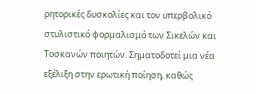ρητορικές δυσκολίες και τον υπερβολικό στυλιστικό φορμαλισμό των Σικελών και Τοσκανών ποιητών. Σηματοδοτεί μια νέα εξέλιξη στην ερωτική ποίηση, καθώς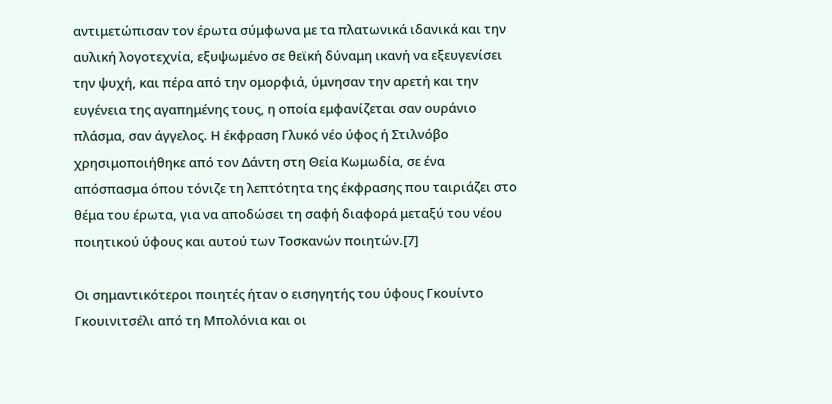αντιμετώπισαν τον έρωτα σύμφωνα με τα πλατωνικά ιδανικά και την αυλική λογοτεχνία, εξυψωμένο σε θεϊκή δύναμη ικανή να εξευγενίσει την ψυχή, και πέρα από την ομορφιά, ύμνησαν την αρετή και την ευγένεια της αγαπημένης τους, η οποία εμφανίζεται σαν ουράνιο πλάσμα, σαν άγγελος. Η έκφραση Γλυκό νέο ύφος ή Στιλνόβο χρησιμοποιήθηκε από τον Δάντη στη Θεία Κωμωδία, σε ένα απόσπασμα όπου τόνιζε τη λεπτότητα της έκφρασης που ταιριάζει στο θέμα του έρωτα, για να αποδώσει τη σαφή διαφορά μεταξύ του νέου ποιητικού ύφους και αυτού των Τοσκανών ποιητών.[7]

Οι σημαντικότεροι ποιητές ήταν ο εισηγητής του ύφους Γκουίντο Γκουινιτσέλι από τη Μπολόνια και οι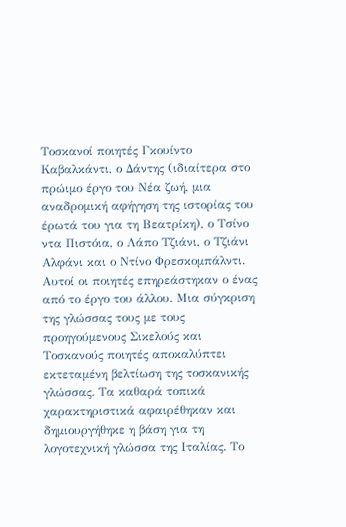Τοσκανοί ποιητές Γκουίντο Καβαλκάντι, ο Δάντης (ιδιαίτερα στο πρώιμο έργο του Νέα ζωή, μια αναδρομική αφήγηση της ιστορίας του έρωτά του για τη Βεατρίκη), ο Τσίνο ντα Πιστόια, ο Λάπο Τζιάνι, ο Τζιάνι Αλφάνι και ο Ντίνο Φρεσκομπάλντι. Αυτοί οι ποιητές επηρεάστηκαν ο ένας από το έργο του άλλου. Μια σύγκριση της γλώσσας τους με τους προηγούμενους Σικελούς και Τοσκανούς ποιητές αποκαλύπτει εκτεταμένη βελτίωση της τοσκανικής γλώσσας. Τα καθαρά τοπικά χαρακτηριστικά αφαιρέθηκαν και δημιουργήθηκε η βάση για τη λογοτεχνική γλώσσα της Ιταλίας. Το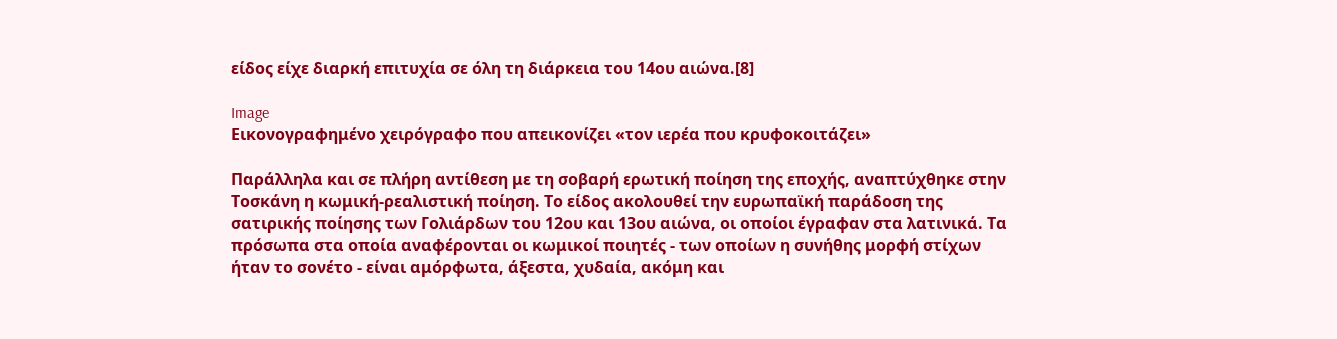είδος είχε διαρκή επιτυχία σε όλη τη διάρκεια του 14ου αιώνα.[8]

Image
Εικονογραφημένο χειρόγραφο που απεικονίζει «τον ιερέα που κρυφοκοιτάζει»

Παράλληλα και σε πλήρη αντίθεση με τη σοβαρή ερωτική ποίηση της εποχής, αναπτύχθηκε στην Τοσκάνη η κωμική-ρεαλιστική ποίηση. Το είδος ακολουθεί την ευρωπαϊκή παράδοση της σατιρικής ποίησης των Γολιάρδων του 12ου και 13ου αιώνα, οι οποίοι έγραφαν στα λατινικά. Τα πρόσωπα στα οποία αναφέρονται οι κωμικοί ποιητές - των οποίων η συνήθης μορφή στίχων ήταν το σονέτο - είναι αμόρφωτα, άξεστα, χυδαία, ακόμη και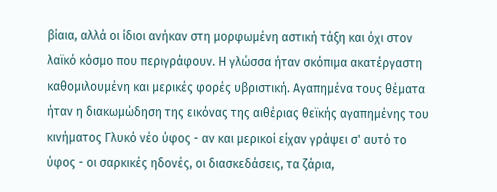βίαια, αλλά οι ίδιοι ανήκαν στη μορφωμένη αστική τάξη και όχι στον λαϊκό κόσμο που περιγράφουν. Η γλώσσα ήταν σκόπιμα ακατέργαστη καθομιλουμένη και μερικές φορές υβριστική. Αγαπημένα τους θέματα ήταν η διακωμώδηση της εικόνας της αιθέριας θεϊκής αγαπημένης του κινήματος Γλυκό νέο ύφος - αν και μερικοί είχαν γράψει σ' αυτό το ύφος - οι σαρκικές ηδονές, οι διασκεδάσεις, τα ζάρια,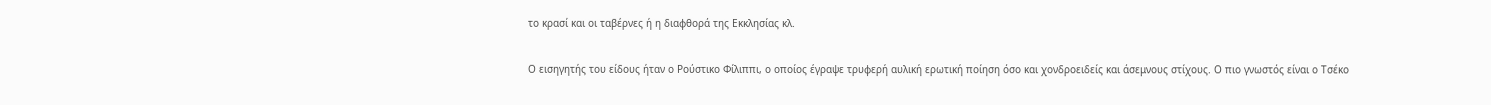το κρασί και οι ταβέρνες ή η διαφθορά της Εκκλησίας κλ.

Ο εισηγητής του είδους ήταν ο Ρούστικο Φίλιππι, ο οποίος έγραψε τρυφερή αυλική ερωτική ποίηση όσο και χονδροειδείς και άσεμνους στίχους. Ο πιο γνωστός είναι ο Τσέκο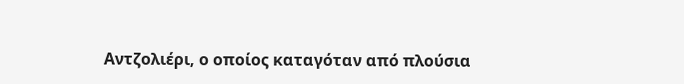Αντζολιέρι, ο οποίος καταγόταν από πλούσια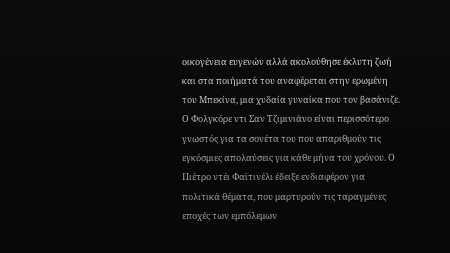οικογένεια ευγενών αλλά ακολούθησε έκλυτη ζωή και στα ποιήματά του αναφέρεται στην ερωμένη του Μπεκίνα, μια χυδαία γυναίκα που τον βασάνιζε. Ο Φολγκόρε ντι Σαν Τζιμινιάνο είναι περισσότερο γνωστός για τα σονέτα του που απαριθμούν τις εγκόσμιες απολαύσεις για κάθε μήνα του χρόνου. Ο Πιέτρο ντέι Φαϊτινέλι έδειξε ενδιαφέρον για πολιτικά θέματα, που μαρτυρούν τις ταραγμένες εποχές των εμπόλεμων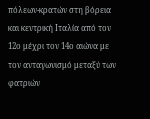πόλεων-κρατών στη βόρεια και κεντρική Ιταλία από τον 12ο μέχρι τον 14ο αιώνα με τον ανταγωνισμό μεταξύ των φατριών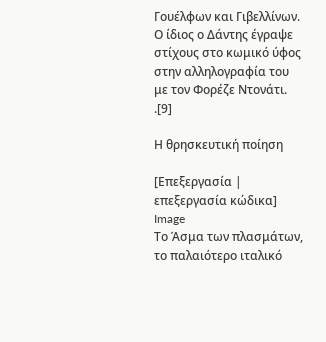Γουέλφων και Γιβελλίνων. Ο ίδιος ο Δάντης έγραψε στίχους στο κωμικό ύφος στην αλληλογραφία του με τον Φορέζε Ντονάτι. .[9]

Η θρησκευτική ποίηση

[Επεξεργασία | επεξεργασία κώδικα]
Image
Το Άσμα των πλασμάτων, το παλαιότερο ιταλικό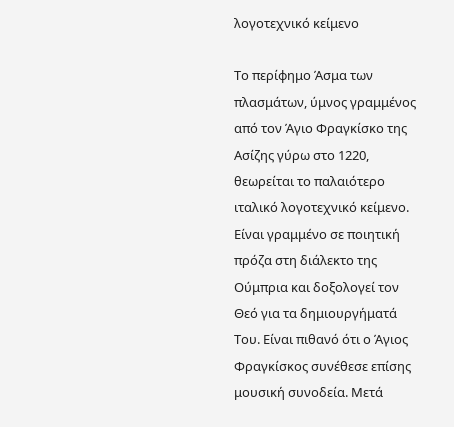λογοτεχνικό κείμενο

Το περίφημο Άσμα των πλασμάτων, ύμνος γραμμένος από τον Άγιο Φραγκίσκο της Ασίζης γύρω στο 1220, θεωρείται το παλαιότερο ιταλικό λογοτεχνικό κείμενο. Είναι γραμμένο σε ποιητική πρόζα στη διάλεκτο της Ούμπρια και δοξολογεί τον Θεό για τα δημιουργήματά Του. Είναι πιθανό ότι ο Άγιος Φραγκίσκος συνέθεσε επίσης μουσική συνοδεία. Μετά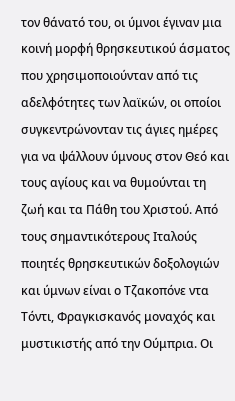τον θάνατό του, οι ύμνοι έγιναν μια κοινή μορφή θρησκευτικού άσματος που χρησιμοποιούνταν από τις αδελφότητες των λαϊκών, οι οποίοι συγκεντρώνονταν τις άγιες ημέρες για να ψάλλουν ύμνους στον Θεό και τους αγίους και να θυμούνται τη ζωή και τα Πάθη του Χριστού. Από τους σημαντικότερους Ιταλούς ποιητές θρησκευτικών δοξολογιών και ύμνων είναι ο Τζακοπόνε ντα Τόντι, Φραγκισκανός μοναχός και μυστικιστής από την Ούμπρια. Οι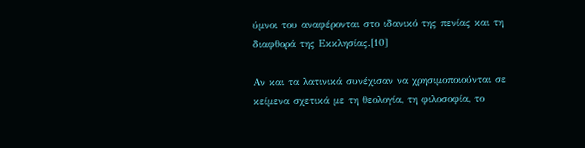ύμνοι του αναφέρονται στο ιδανικό της πενίας και τη διαφθορά της Εκκλησίας.[10]

Αν και τα λατινικά συνέχισαν να χρησιμοποιούνται σε κείμενα σχετικά με τη θεολογία, τη φιλοσοφία, το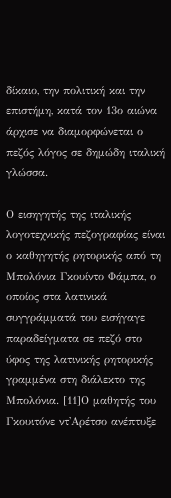δίκαιο, την πολιτική και την επιστήμη, κατά τον 13ο αιώνα άρχισε να διαμορφώνεται ο πεζός λόγος σε δημώδη ιταλική γλώσσα.

Ο εισηγητής της ιταλικής λογοτεχνικής πεζογραφίας είναι ο καθηγητής ρητορικής από τη Μπολόνια Γκουίντο Φάμπα, ο οποίος στα λατινικά συγγράμματά του εισήγαγε παραδείγματα σε πεζό στο ύφος της λατινικής ρητορικής γραμμένα στη διάλεκτο της Μπολόνια. [11]Ο μαθητής του Γκουιτόνε ντ'Αρέτσο ανέπτυξε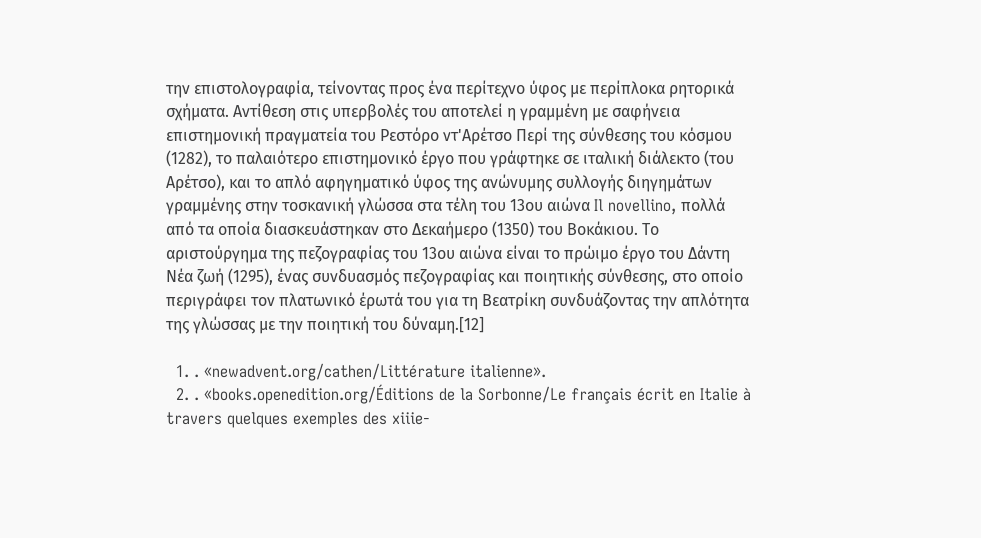την επιστολογραφία, τείνοντας προς ένα περίτεχνο ύφος με περίπλοκα ρητορικά σχήματα. Αντίθεση στις υπερβολές του αποτελεί η γραμμένη με σαφήνεια επιστημονική πραγματεία του Ρεστόρο ντ'Αρέτσο Περί της σύνθεσης του κόσμου (1282), το παλαιότερο επιστημονικό έργο που γράφτηκε σε ιταλική διάλεκτο (του Αρέτσο), και το απλό αφηγηματικό ύφος της ανώνυμης συλλογής διηγημάτων γραμμένης στην τοσκανική γλώσσα στα τέλη του 13ου αιώνα Il novellino, πολλά από τα οποία διασκευάστηκαν στο Δεκαήμερο (1350) του Βοκάκιου. Το αριστούργημα της πεζογραφίας του 13ου αιώνα είναι το πρώιμο έργο του Δάντη Νέα ζωή (1295), ένας συνδυασμός πεζογραφίας και ποιητικής σύνθεσης, στο οποίο περιγράφει τον πλατωνικό έρωτά του για τη Βεατρίκη συνδυάζοντας την απλότητα της γλώσσας με την ποιητική του δύναμη.[12]

  1. . «newadvent.org/cathen/Littérature italienne».
  2. . «books.openedition.org/Éditions de la Sorbonne/Le français écrit en Italie à travers quelques exemples des xiiie-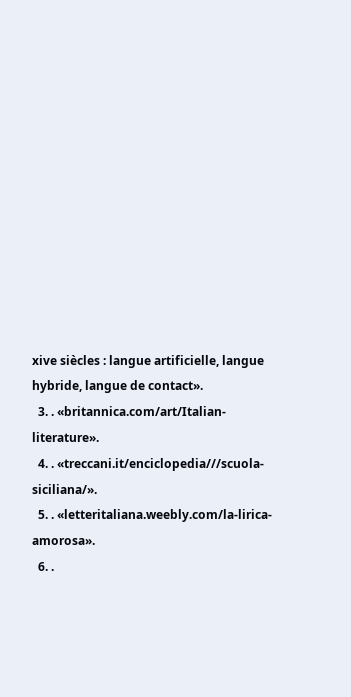xive siècles : langue artificielle, langue hybride, langue de contact».
  3. . «britannica.com/art/Italian-literature».
  4. . «treccani.it/enciclopedia///scuola-siciliana/».
  5. . «letteritaliana.weebly.com/la-lirica-amorosa».
  6. .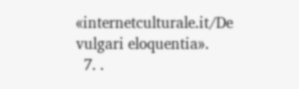«internetculturale.it/De vulgari eloquentia».
  7. .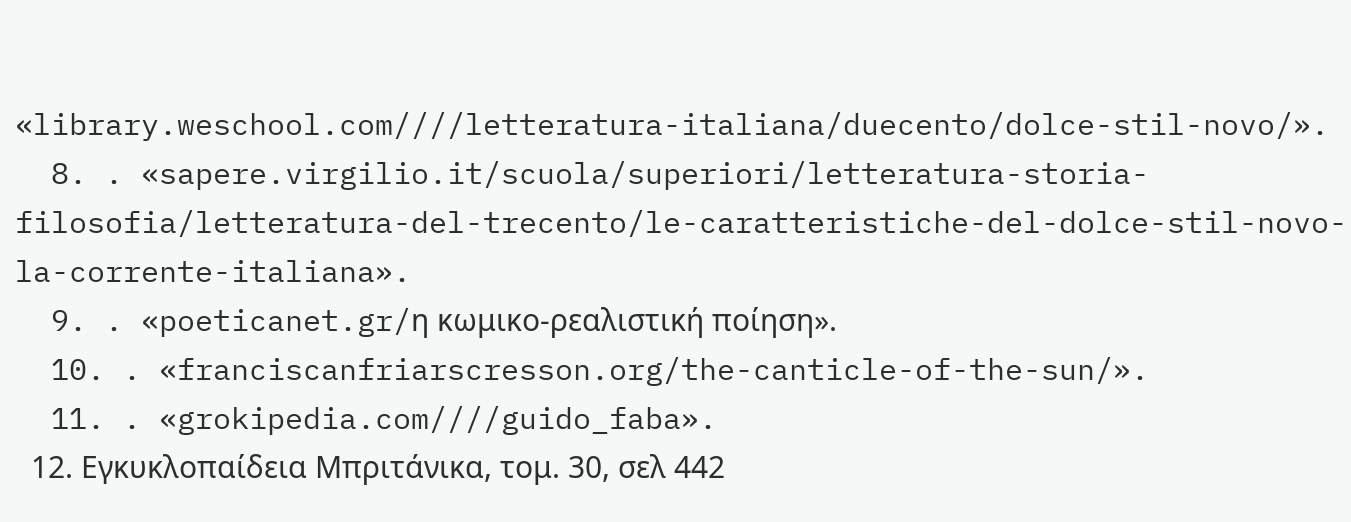«library.weschool.com////letteratura-italiana/duecento/dolce-stil-novo/».
  8. . «sapere.virgilio.it/scuola/superiori/letteratura-storia-filosofia/letteratura-del-trecento/le-caratteristiche-del-dolce-stil-novo-la-corrente-italiana».
  9. . «poeticanet.gr/η κωμικο-ρεαλιστική ποίηση».
  10. . «franciscanfriarscresson.org/the-canticle-of-the-sun/».
  11. . «grokipedia.com////guido_faba».
  12. Εγκυκλοπαίδεια Μπριτάνικα, τομ. 30, σελ 442